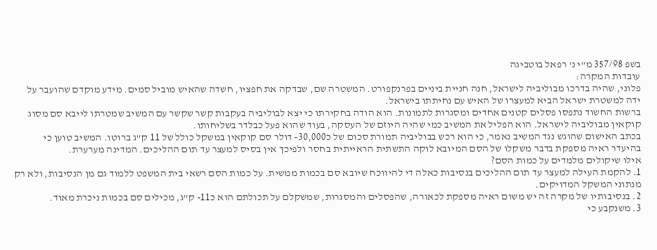בשפ 357/98 מ"י נ' רפאל בוטביגה
עובדות המקרה:
פלוני, שהיה בדרכו מבוליביה לישראל, חנה חניית ביניים בפרנקפורט. המשטרה שם, שבדקה את חפציו, חשדה שהאיש מוביל סמים. מידע מוקדם שהועבר על ידה למשטרת ישראל הביא למעצרו של האיש עם נחיתתו בישראל.
ברשות החשוד נתפסו פסלים קטנים אחדים ומסגרות לתמונות. הוא הודה בחקירתו כי יצא לבוליביה בעקבות קשר שקשר עם המשיב שמטרתו לייבא סם מסוג קוקאין מבוליביה לישראל. הוא הפליל את המשיב כמי שהיה היוזם של העסקה, בעוד שהוא פעל כבלדר בשליחותו.
בכתב האישום שהוגש נגד המשיב נאמר, כי הוא רכש בבוליביה תמורת סכום של כ30,000- דולר סם קוקאין במשקל כולל של 11 ק"ג ברוטו. המשיב טוען כי בהיעדר ראיה מספקת בדבר משקלו של הסם המיובא לוקה התשתית הראייתית בחסר ולפיכך אין בסיס למעצר עד תום ההליכים. המדינה מערערת.
אילו שיקולים מלמדים על כמות הסם?
1. להקמת העילה למעצר עד תום ההליכים בנסיבות כאלה די להיווכח שיובא סם בכמות ממשית. על כמות הסם רשאי בית המשפט ללמוד גם מן הנסיבות, ולא רק מנתוני המשקל המדויקים.
2. בנסיבותיו של מקרה זה יש משום ראיה מספקת לכאורה, שהפסלים והמסגרות, שמשקלם על תכולתם הוא כ11- ק"ג, מכילים סם בכמות ניכרת מאוד.
3. משנקבע כי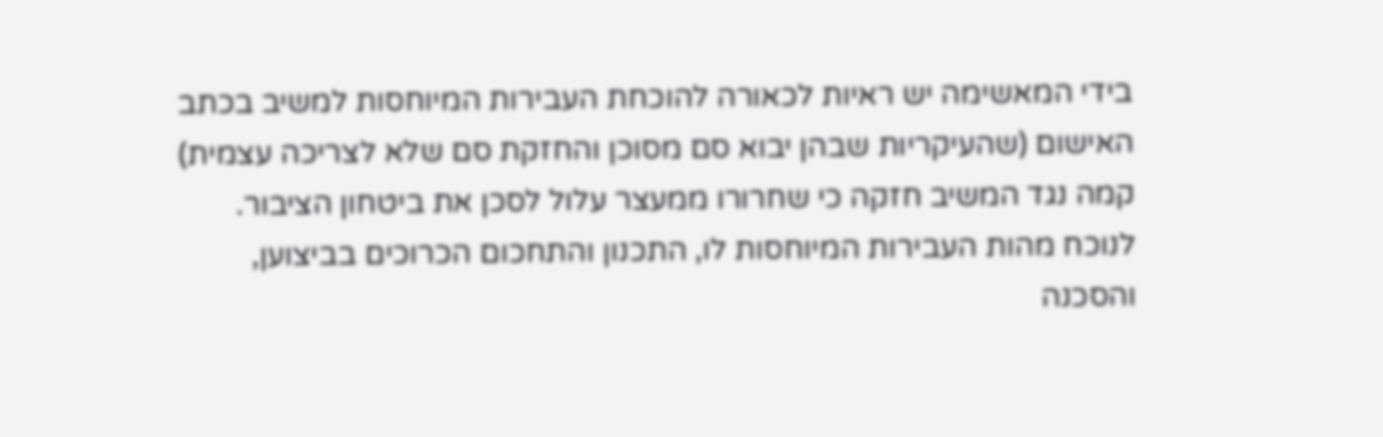בידי המאשימה יש ראיות לכאורה להוכחת העבירות המיוחסות למשיב בכתב האישום (שהעיקריות שבהן יבוא סם מסוכן והחזקת סם שלא לצריכה עצמית) קמה נגד המשיב חזקה כי שחרורו ממעצר עלול לסכן את ביטחון הציבור.
לנוכח מהות העבירות המיוחסות לו, התכנון והתחכום הכרוכים בביצוען, והסכנה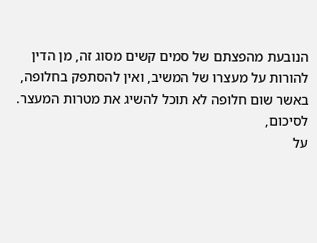הנובעת מהפצתם של סמים קשים מסוג זה, מן הדין להורות על מעצרו של המשיב, ואין להסתפק בחלופה, באשר שום חלופה לא תוכל להשיג את מטרות המעצר.
לסיכום,
על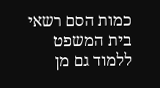כמות הסם רשאי בית המשפט ללמוד גם מן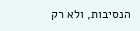הנסיבות, ולא רק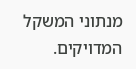מנתוני המשקל המדויקים.